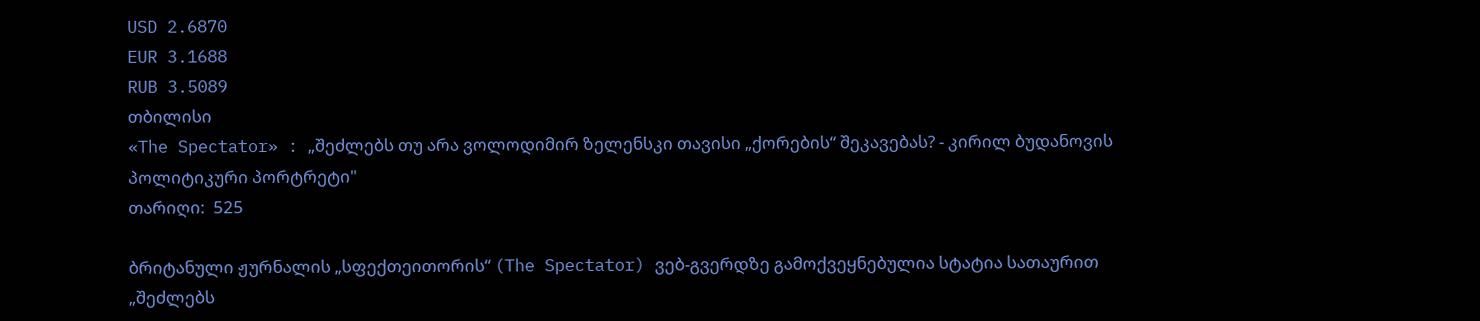USD 2.6870
EUR 3.1688
RUB 3.5089
თბილისი
«The Spectator» : „შეძლებს თუ არა ვოლოდიმირ ზელენსკი თავისი „ქორების“ შეკავებას? - კირილ ბუდანოვის პოლიტიკური პორტრეტი"
თარიღი:  525

ბრიტანული ჟურნალის „სფექთეითორის“ (The Spectator) ვებ-გვერდზე გამოქვეყნებულია სტატია სათაურით „შეძლებს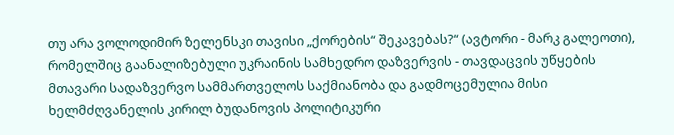თუ არა ვოლოდიმირ ზელენსკი თავისი „ქორების“ შეკავებას?“ (ავტორი - მარკ გალეოთი), რომელშიც გაანალიზებული უკრაინის სამხედრო დაზვერვის - თავდაცვის უწყების მთავარი სადაზვერვო სამმართველოს საქმიანობა და გადმოცემულია მისი ხელმძღვანელის კირილ ბუდანოვის პოლიტიკური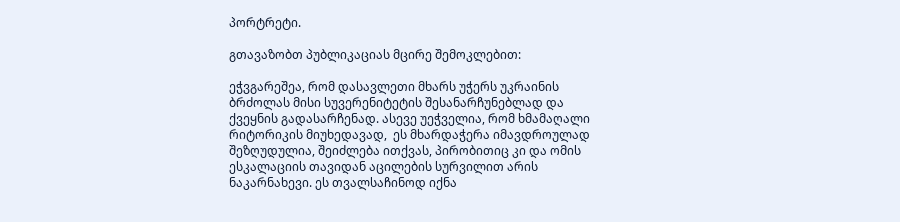პორტრეტი.

გთავაზობთ პუბლიკაციას მცირე შემოკლებით:

ეჭვგარეშეა, რომ დასავლეთი მხარს უჭერს უკრაინის ბრძოლას მისი სუვერენიტეტის შესანარჩუნებლად და ქვეყნის გადასარჩენად. ასევე უეჭველია, რომ ხმამაღალი რიტორიკის მიუხედავად,  ეს მხარდაჭერა იმავდროულად შეზღუდულია, შეიძლება ითქვას, პირობითიც კი და ომის ესკალაციის თავიდან აცილების სურვილით არის ნაკარნახევი. ეს თვალსაჩინოდ იქნა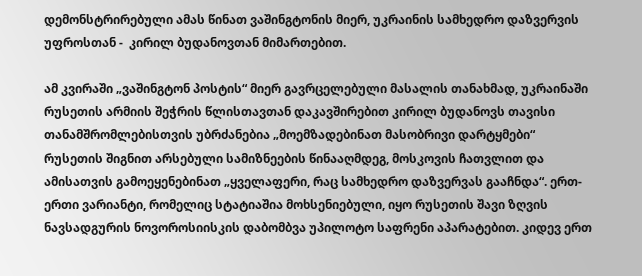დემონსტრირებული ამას წინათ ვაშინგტონის მიერ, უკრაინის სამხედრო დაზვერვის უფროსთან -  კირილ ბუდანოვთან მიმართებით.

ამ კვირაში „ვაშინგტონ პოსტის“ მიერ გავრცელებული მასალის თანახმად, უკრაინაში რუსეთის არმიის შეჭრის წლისთავთან დაკავშირებით კირილ ბუდანოვს თავისი თანამშრომლებისთვის უბრძანებია „მოემზადებინათ მასობრივი დარტყმები“ რუსეთის შიგნით არსებული სამიზნეების წინააღმდეგ, მოსკოვის ჩათვლით და ამისათვის გამოეყენებინათ „ყველაფერი, რაც სამხედრო დაზვერვას გააჩნდა“. ერთ-ერთი ვარიანტი, რომელიც სტატიაშია მოხსენიებული, იყო რუსეთის შავი ზღვის ნავსადგურის ნოვოროსიისკის დაბომბვა უპილოტო საფრენი აპარატებით. კიდევ ერთ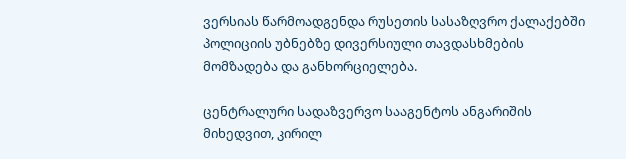ვერსიას წარმოადგენდა რუსეთის სასაზღვრო ქალაქებში პოლიციის უბნებზე დივერსიული თავდასხმების მომზადება და განხორციელება.

ცენტრალური სადაზვერვო სააგენტოს ანგარიშის მიხედვით, კირილ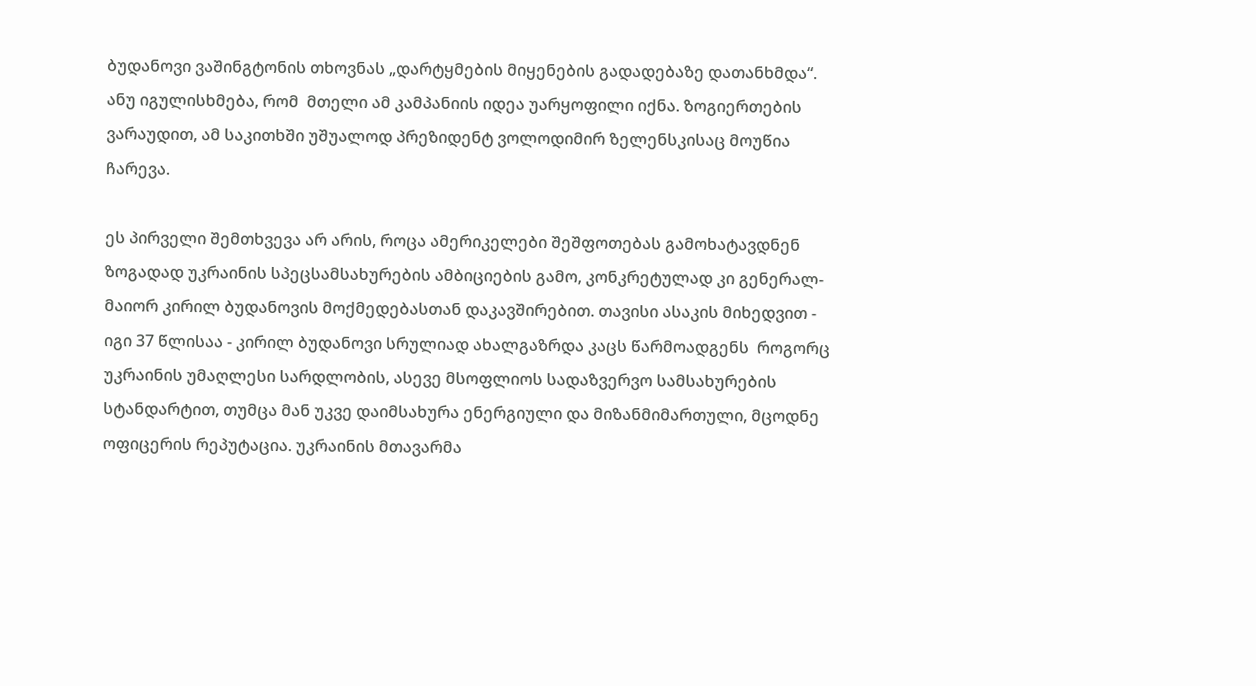ბუდანოვი ვაშინგტონის თხოვნას „დარტყმების მიყენების გადადებაზე დათანხმდა“. ანუ იგულისხმება, რომ  მთელი ამ კამპანიის იდეა უარყოფილი იქნა. ზოგიერთების ვარაუდით, ამ საკითხში უშუალოდ პრეზიდენტ ვოლოდიმირ ზელენსკისაც მოუწია ჩარევა.

ეს პირველი შემთხვევა არ არის, როცა ამერიკელები შეშფოთებას გამოხატავდნენ ზოგადად უკრაინის სპეცსამსახურების ამბიციების გამო, კონკრეტულად კი გენერალ-მაიორ კირილ ბუდანოვის მოქმედებასთან დაკავშირებით. თავისი ასაკის მიხედვით - იგი 37 წლისაა - კირილ ბუდანოვი სრულიად ახალგაზრდა კაცს წარმოადგენს  როგორც უკრაინის უმაღლესი სარდლობის, ასევე მსოფლიოს სადაზვერვო სამსახურების სტანდარტით, თუმცა მან უკვე დაიმსახურა ენერგიული და მიზანმიმართული, მცოდნე ოფიცერის რეპუტაცია. უკრაინის მთავარმა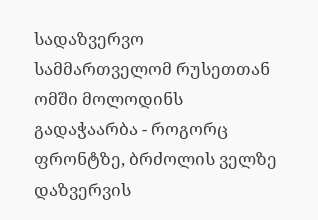სადაზვერვო სამმართველომ რუსეთთან ომში მოლოდინს გადაჭაარბა - როგორც ფრონტზე, ბრძოლის ველზე დაზვერვის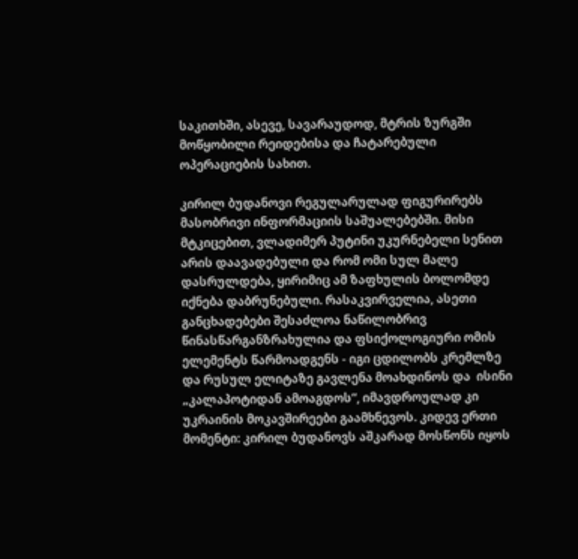საკითხში, ასევე, სავარაუდოდ, მტრის ზურგში მოწყობილი რეიდებისა და ჩატარებული ოპერაციების სახით.

კირილ ბუდანოვი რეგულარულად ფიგურირებს მასობრივი ინფორმაციის საშუალებებში. მისი მტკიცებით, ვლადიმერ პუტინი უკურნებელი სენით არის დაავადებული და რომ ომი სულ მალე დასრულდება, ყირიმიც ამ ზაფხულის ბოლომდე იქნება დაბრუნებული. რასაკვირველია, ასეთი განცხადებები შესაძლოა ნაწილობრივ წინასწარგანზრახულია და ფსიქოლოგიური ომის ელემენტს წარმოადგენს - იგი ცდილობს კრემლზე და რუსულ ელიტაზე გავლენა მოახდინოს და  ისინი „კალაპოტიდან ამოაგდოს“, იმავდროულად კი უკრაინის მოკავშირეები გაამხნევოს. კიდევ ერთი მომენტი: კირილ ბუდანოვს აშკარად მოსწონს იყოს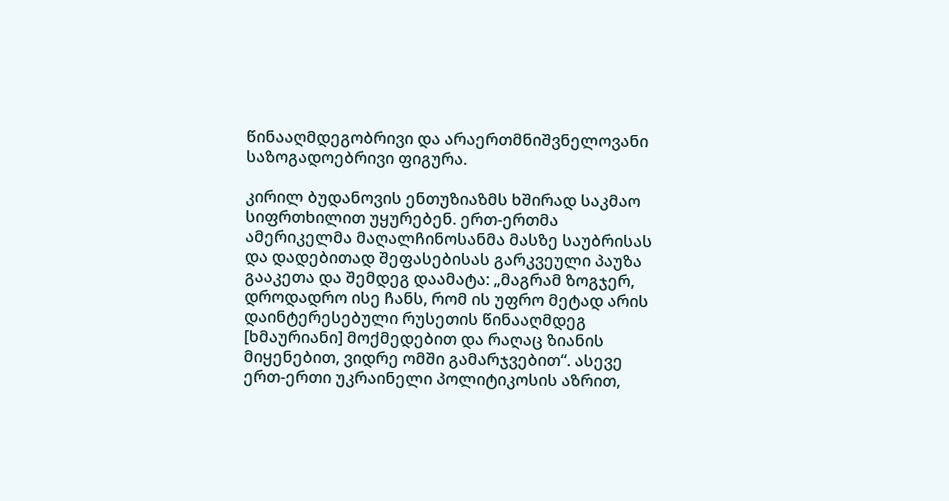წინააღმდეგობრივი და არაერთმნიშვნელოვანი საზოგადოებრივი ფიგურა.

კირილ ბუდანოვის ენთუზიაზმს ხშირად საკმაო სიფრთხილით უყურებენ. ერთ-ერთმა ამერიკელმა მაღალჩინოსანმა მასზე საუბრისას და დადებითად შეფასებისას გარკვეული პაუზა გააკეთა და შემდეგ დაამატა: „მაგრამ ზოგჯერ, დროდადრო ისე ჩანს, რომ ის უფრო მეტად არის დაინტერესებული რუსეთის წინააღმდეგ [ხმაურიანი] მოქმედებით და რაღაც ზიანის მიყენებით, ვიდრე ომში გამარჯვებით“. ასევე ერთ-ერთი უკრაინელი პოლიტიკოსის აზრით,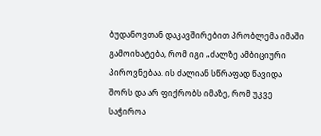ბუდანოვთან დაკავშირებით პრობლემა იმაში გამოიხატება, რომ იგი „ძალზე ამბიციური პიროვნებაა. ის ძალიან სწრაფად წავიდა შორს და არ ფიქრობს იმაზე, რომ უკვე საჭიროა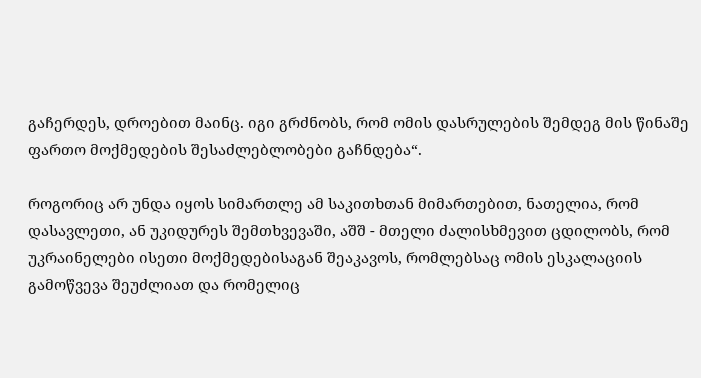გაჩერდეს, დროებით მაინც. იგი გრძნობს, რომ ომის დასრულების შემდეგ მის წინაშე ფართო მოქმედების შესაძლებლობები გაჩნდება“.

როგორიც არ უნდა იყოს სიმართლე ამ საკითხთან მიმართებით, ნათელია, რომ დასავლეთი, ან უკიდურეს შემთხვევაში, აშშ - მთელი ძალისხმევით ცდილობს, რომ უკრაინელები ისეთი მოქმედებისაგან შეაკავოს, რომლებსაც ომის ესკალაციის გამოწვევა შეუძლიათ და რომელიც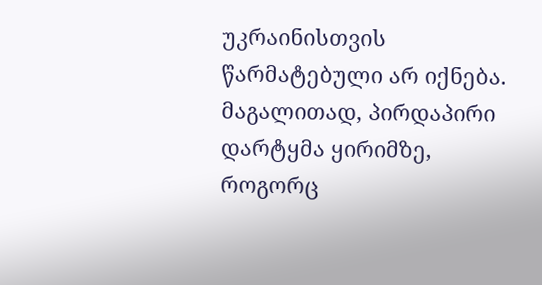უკრაინისთვის წარმატებული არ იქნება. მაგალითად, პირდაპირი დარტყმა ყირიმზე, როგორც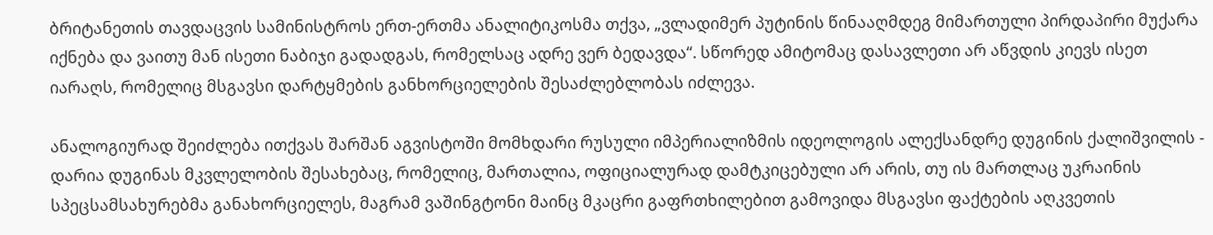ბრიტანეთის თავდაცვის სამინისტროს ერთ-ერთმა ანალიტიკოსმა თქვა, „ვლადიმერ პუტინის წინააღმდეგ მიმართული პირდაპირი მუქარა იქნება და ვაითუ მან ისეთი ნაბიჯი გადადგას, რომელსაც ადრე ვერ ბედავდა“. სწორედ ამიტომაც დასავლეთი არ აწვდის კიევს ისეთ იარაღს, რომელიც მსგავსი დარტყმების განხორციელების შესაძლებლობას იძლევა.

ანალოგიურად შეიძლება ითქვას შარშან აგვისტოში მომხდარი რუსული იმპერიალიზმის იდეოლოგის ალექსანდრე დუგინის ქალიშვილის - დარია დუგინას მკვლელობის შესახებაც, რომელიც, მართალია, ოფიციალურად დამტკიცებული არ არის, თუ ის მართლაც უკრაინის სპეცსამსახურებმა განახორციელეს, მაგრამ ვაშინგტონი მაინც მკაცრი გაფრთხილებით გამოვიდა მსგავსი ფაქტების აღკვეთის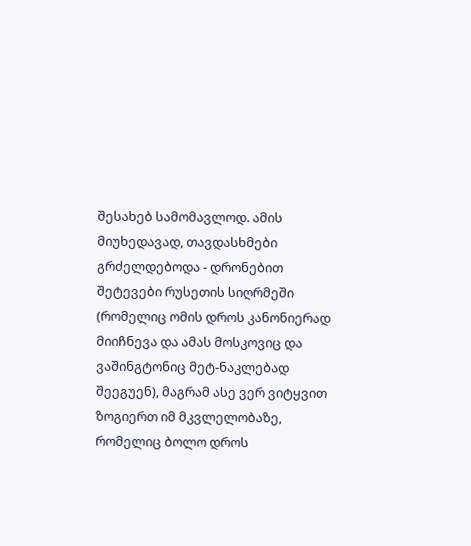შესახებ სამომავლოდ. ამის მიუხედავად, თავდასხმები გრძელდებოდა - დრონებით შეტევები რუსეთის სიღრმეში (რომელიც ომის დროს კანონიერად მიიჩნევა და ამას მოსკოვიც და ვაშინგტონიც მეტ-ნაკლებად შეეგუენ), მაგრამ ასე ვერ ვიტყვით ზოგიერთ იმ მკვლელობაზე, რომელიც ბოლო დროს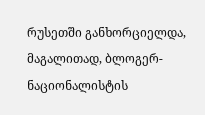რუსეთში განხორციელდა, მაგალითად, ბლოგერ-ნაციონალისტის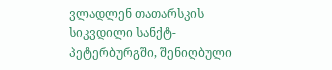ვლადლენ თათარსკის სიკვდილი სანქტ-პეტერბურგში, შენიღბული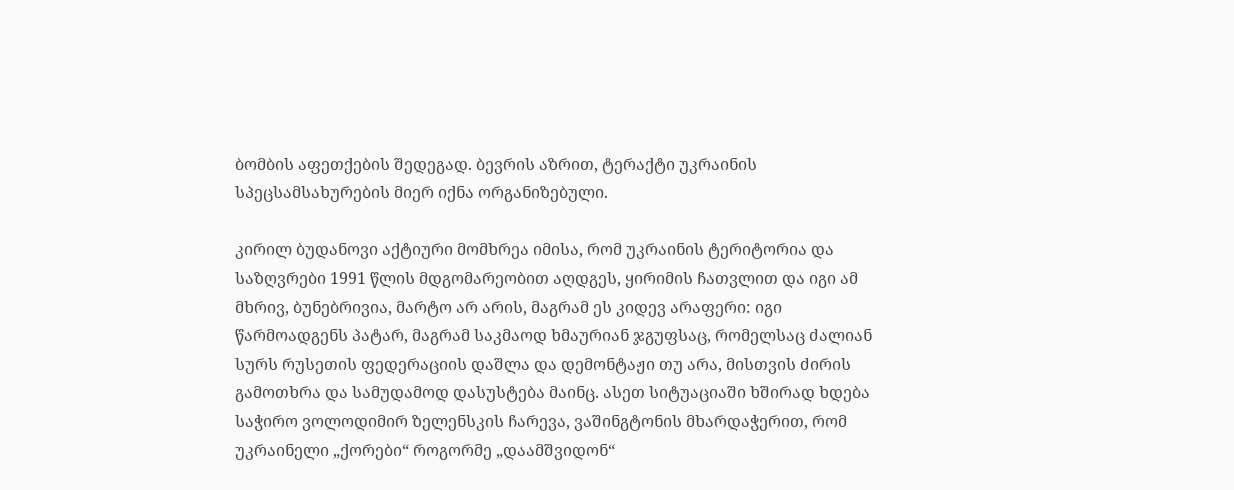ბომბის აფეთქების შედეგად. ბევრის აზრით, ტერაქტი უკრაინის სპეცსამსახურების მიერ იქნა ორგანიზებული.

კირილ ბუდანოვი აქტიური მომხრეა იმისა, რომ უკრაინის ტერიტორია და საზღვრები 1991 წლის მდგომარეობით აღდგეს, ყირიმის ჩათვლით და იგი ამ მხრივ, ბუნებრივია, მარტო არ არის, მაგრამ ეს კიდევ არაფერი: იგი წარმოადგენს პატარ, მაგრამ საკმაოდ ხმაურიან ჯგუფსაც, რომელსაც ძალიან სურს რუსეთის ფედერაციის დაშლა და დემონტაჟი თუ არა, მისთვის ძირის გამოთხრა და სამუდამოდ დასუსტება მაინც. ასეთ სიტუაციაში ხშირად ხდება საჭირო ვოლოდიმირ ზელენსკის ჩარევა, ვაშინგტონის მხარდაჭერით, რომ უკრაინელი „ქორები“ როგორმე „დაამშვიდონ“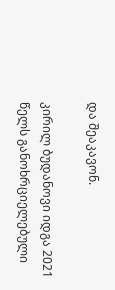და შეაკავონ.

კირილ ბუდანოვი იდგა 2021 წელს განოხრციელებული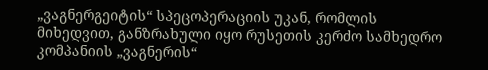„ვაგნერგეიტის“ სპეცოპერაციის უკან, რომლის მიხედვით, განზრახული იყო რუსეთის კერძო სამხედრო კომპანიის „ვაგნერის“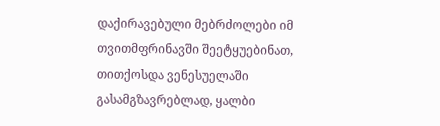დაქირავებული მებრძოლები იმ თვითმფრინავში შეეტყუებინათ, თითქოსდა ვენესუელაში გასამგზავრებლად, ყალბი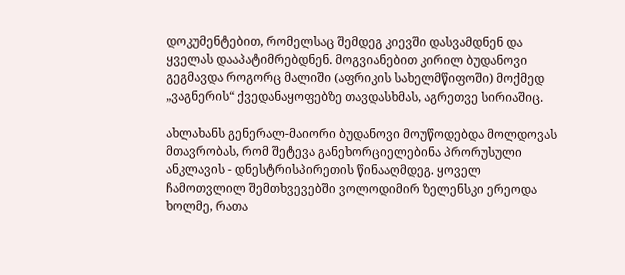დოკუმენტებით, რომელსაც შემდეგ კიევში დასვამდნენ და ყველას დააპატიმრებდნენ. მოგვიანებით კირილ ბუდანოვი გეგმავდა როგორც მალიში (აფრიკის სახელმწიფოში) მოქმედ „ვაგნერის“ ქვედანაყოფებზე თავდასხმას, აგრეთვე სირიაშიც.

ახლახანს გენერალ-მაიორი ბუდანოვი მოუწოდებდა მოლდოვას მთავრობას, რომ შეტევა განეხორციელებინა პრორუსული ანკლავის - დნესტრისპირეთის წინააღმდეგ. ყოველ ჩამოთვლილ შემთხვევებში ვოლოდიმირ ზელენსკი ერეოდა ხოლმე, რათა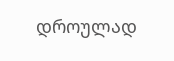დროულად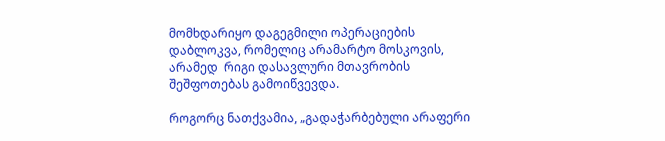მომხდარიყო დაგეგმილი ოპერაციების დაბლოკვა, რომელიც არამარტო მოსკოვის, არამედ  რიგი დასავლური მთავრობის შეშფოთებას გამოიწვევდა.

როგორც ნათქვამია, „გადაჭარბებული არაფერი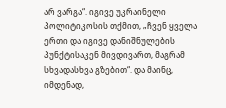არ ვარგა“. იგივე უკრაინელი პოლიტიკოსის თქმით, „ჩვენ ყველა ერთი და იგივე დანიშნულების პუნქტისაკენ მივდივართ, მაგრამ სხვადასხვა გზებით“. და მაინც, იმდენად,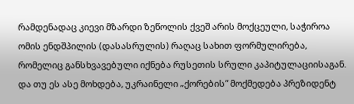რამდენადაც კიევი მზარდი ზეწოლის ქვეშ არის მოქცეული, საჭიროა ომის ენდშპილის (დასასრულის) რაღაც სახით ფორმულირება, რომელიც განსხვავებული იქნება რუსეთის სრული კაპიტულაციისაგან. და თუ ეს ასე მოხდება, უკრაინელი „ქორების“ მოქმედება პრეზიდენტ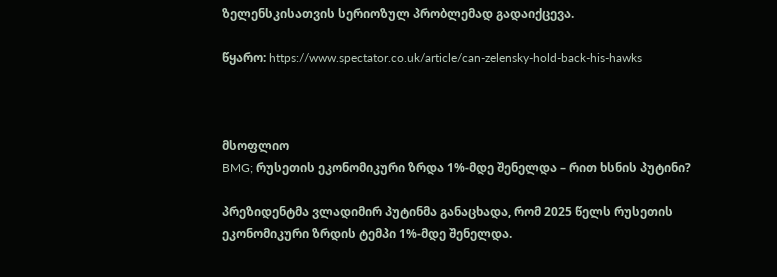ზელენსკისათვის სერიოზულ პრობლემად გადაიქცევა.

წყარო: https://www.spectator.co.uk/article/can-zelensky-hold-back-his-hawks



მსოფლიო
BMG; რუსეთის ეკონომიკური ზრდა 1%-მდე შენელდა – რით ხსნის პუტინი?

პრეზიდენტმა ვლადიმირ პუტინმა განაცხადა, რომ 2025 წელს რუსეთის ეკონომიკური ზრდის ტემპი 1%-მდე შენელდა.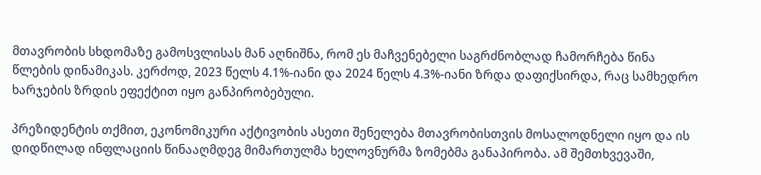მთავრობის სხდომაზე გამოსვლისას მან აღნიშნა, რომ ეს მაჩვენებელი საგრძნობლად ჩამორჩება წინა წლების დინამიკას. კერძოდ, 2023 წელს 4.1%-იანი და 2024 წელს 4.3%-იანი ზრდა დაფიქსირდა, რაც სამხედრო ხარჯების ზრდის ეფექტით იყო განპირობებული.

პრეზიდენტის თქმით, ეკონომიკური აქტივობის ასეთი შენელება მთავრობისთვის მოსალოდნელი იყო და ის დიდწილად ინფლაციის წინააღმდეგ მიმართულმა ხელოვნურმა ზომებმა განაპირობა. ამ შემთხვევაში,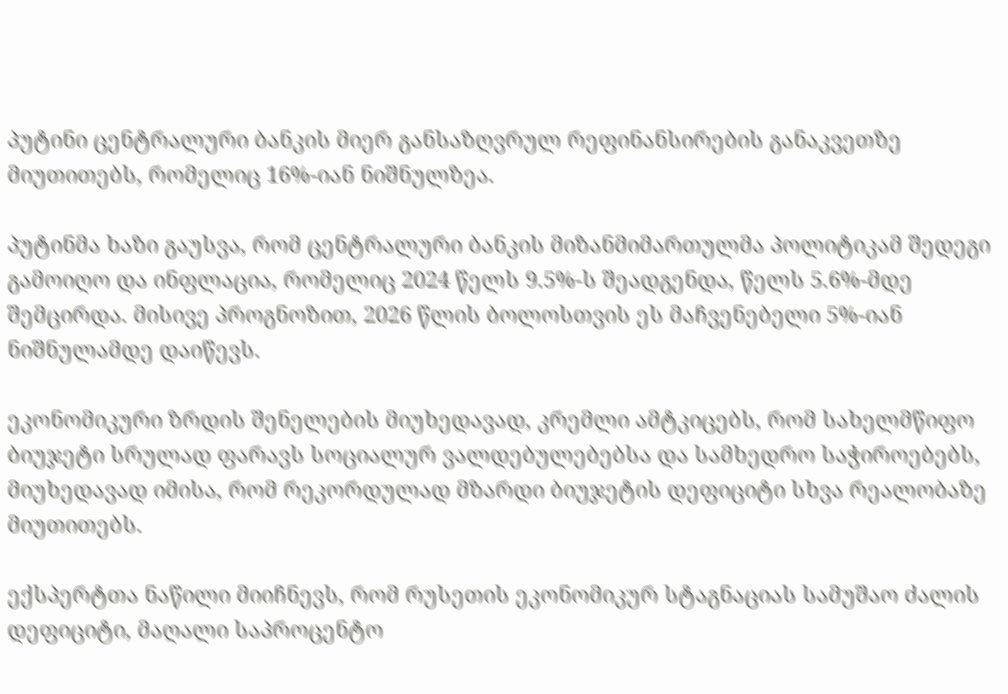პუტინი ცენტრალური ბანკის მიერ განსაზღვრულ რეფინანსირების განაკვეთზე მიუთითებს, რომელიც 16%-იან ნიშნულზეა.

პუტინმა ხაზი გაუსვა, რომ ცენტრალური ბანკის მიზანმიმართულმა პოლიტიკამ შედეგი გამოიღო და ინფლაცია, რომელიც 2024 წელს 9.5%-ს შეადგენდა, წელს 5.6%-მდე შემცირდა. მისივე პროგნოზით, 2026 წლის ბოლოსთვის ეს მაჩვენებელი 5%-იან ნიშნულამდე დაიწევს.

ეკონომიკური ზრდის შენელების მიუხედავად, კრემლი ამტკიცებს, რომ სახელმწიფო ბიუჯეტი სრულად ფარავს სოციალურ ვალდებულებებსა და სამხედრო საჭიროებებს, მიუხედავად იმისა, რომ რეკორდულად მზარდი ბიუჯეტის დეფიციტი სხვა რეალობაზე მიუთითებს.

ექსპერტთა ნაწილი მიიჩნევს, რომ რუსეთის ეკონომიკურ სტაგნაციას სამუშაო ძალის დეფიციტი, მაღალი საპროცენტო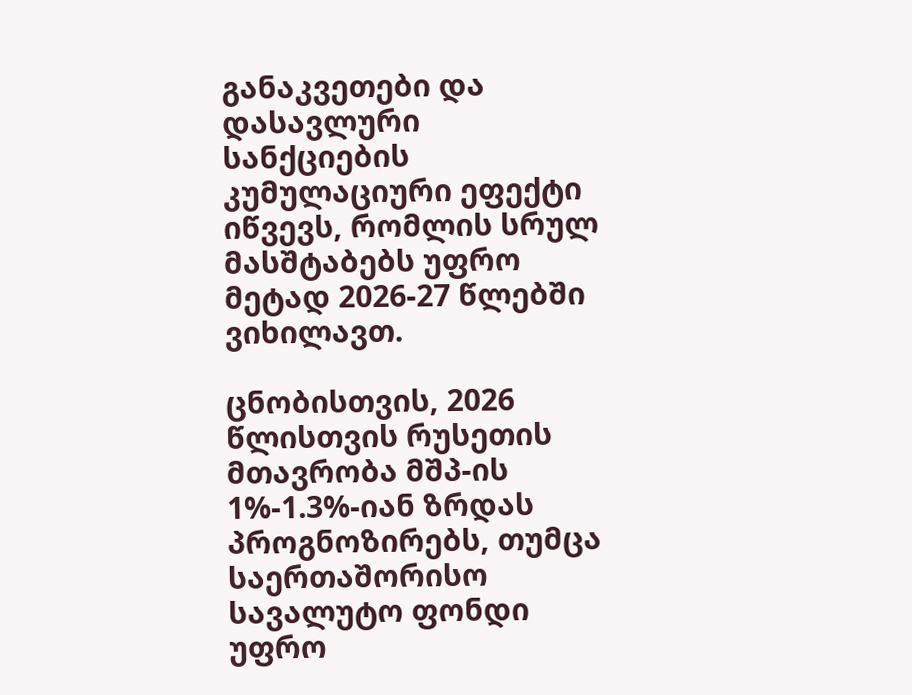განაკვეთები და დასავლური სანქციების კუმულაციური ეფექტი იწვევს, რომლის სრულ მასშტაბებს უფრო მეტად 2026-27 წლებში ვიხილავთ.

ცნობისთვის, 2026 წლისთვის რუსეთის მთავრობა მშპ-ის 1%-1.3%-იან ზრდას პროგნოზირებს, თუმცა საერთაშორისო სავალუტო ფონდი უფრო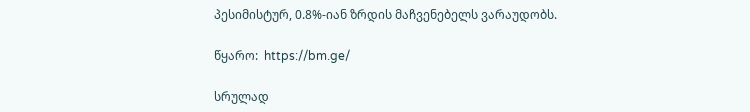პესიმისტურ, 0.8%-იან ზრდის მაჩვენებელს ვარაუდობს.

წყარო:  https://bm.ge/

სრულად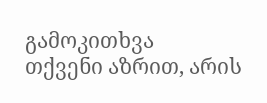გამოკითხვა
თქვენი აზრით, არის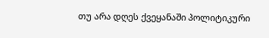თუ არა დღეს ქვეყანაში პოლიტიკური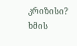კრიზისი?
ხმის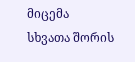მიცემა
სხვათა შორის